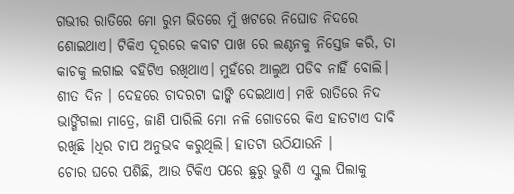ଗଭୀର ରାତିରେ ମୋ ରୁମ ଭିତରେ ମୁଁ ଖଟରେ ନିଘୋଡ ନିଦରେ ଶୋଇଥାଏ। ଟିକିଏ ଦୂରରେ କବାଟ ପାଖ ରେ ଲଣ୍ଠନକୁ ନିସ୍ତେଜ କରି, ତା କାଚକୁ ଲଗାଇ ବହିଟିଏ ରଖିଥାଏ। ମୁହଁରେ ଆଲୁଅ ପଡିବ ନାହିଁ ବୋଲି। ଶୀତ ଦିନ । ଦେହରେ ଚାଦରଟା ଢାଙ୍କି ଦେଇଥାଏ। ମଝି ରାତିରେ ନିଦ ଭାଙ୍ଗିଗଲା ମାତ୍ରେ, ଜାଣି ପାରିଲି ମୋ ନଳି ଗୋଡରେ କିଏ ହାତଟାଏ ଦାବି ରଖିଛି ।ଧିର ଚାପ ଅନୁଭବ କରୁଥିଲି। ହାତଟା ଉଠିଯାଉନି ।
ଚୋର ଘରେ ପଶିଛି, ଆଉ ଟିକିଏ ପରେ ଛୁରୁ ଭୁଶି ଏ ସ୍କୁଲ ପିଲାକୁ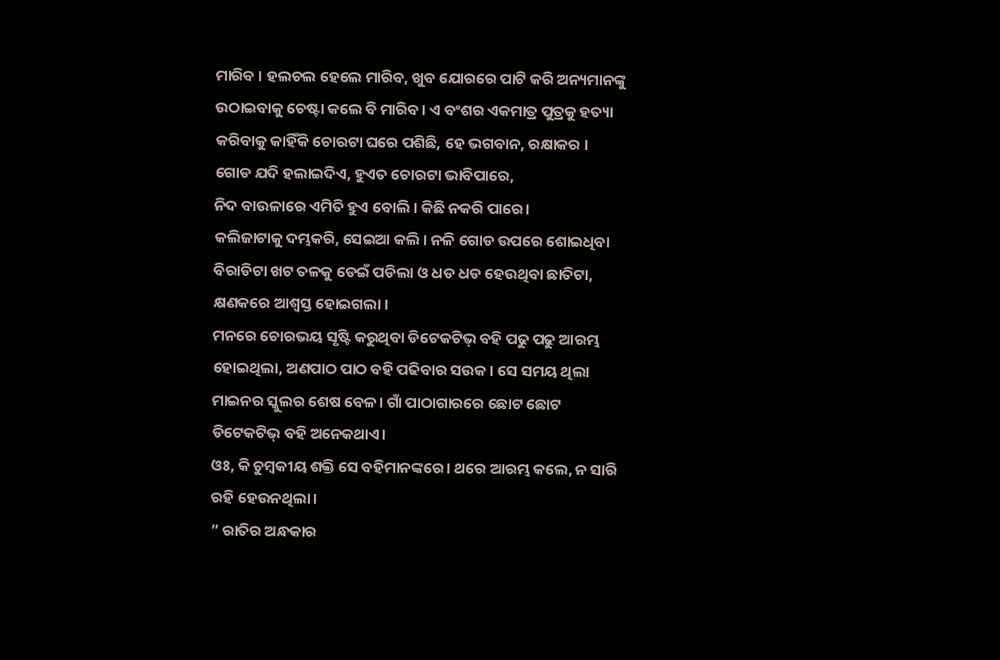ମାରିବ । ହଲଚଲ ହେଲେ ମାରିବ, ଖୁବ ଯୋରରେ ପାଟି କରି ଅନ୍ୟମାନଙ୍କୁ ଉଠାଇବାକୁ ଚେଷ୍ଟା କଲେ ବି ମାରିବ। ଏ ବଂଶର ଏକମାତ୍ର ପୁତ୍ରକୁ ହତ୍ୟା କରିବାକୁ କାହିଁକି ଚୋରଟା ଘରେ ପଶିଛି, ହେ ଭଗବାନ, ରକ୍ଷାକର ।
ଗୋଡ ଯଦି ହଲାଇଦିଏ, ହୁଏତ ଚୋରଟା ଭାବିପାରେ,
ନିଦ ବାଉଳାରେ ଏମିତି ହୁଏ ବୋଲି । କିଛି ନକରି ପାରେ।
କଲିଜାଟାକୁ ଦମ୍ଭକରି, ସେଇଆ କଲି । ନଳି ଗୋଡ ଉପରେ ଶୋଇଧିବା ବିରାଡିଟା ଖଟ ତଳକୁ ଡେଇଁ ପଡିଲା ଓ ଧଡ ଧଡ ହେଉଥିବା ଛାତିଟା, କ୍ଷଣକରେ ଆଶ୍ୱସ୍ତ ହୋଇଗଲା ।
ମନରେ ଚୋରଭୟ ସୃଷ୍ଟି କରୁଥିବା ଡିଟେକଟିଭ୍ ବହି ପଢୁ ପଢୁ ଆରମ୍ଭ ହୋଇଥିଲା, ଅଣପାଠ ପାଠ ବହି ପଢିବାର ସଉକ । ସେ ସମୟ ଥିଲା ମାଇନର ସ୍କୁଲର ଶେଷ ବେଳ। ଗାଁ ପାଠାଗାରରେ ଛୋଟ ଛୋଟ ଡିଟେକଟିଭ୍ ବହି ଅନେକଥାଏ।
ଓଃ, କି ଚୁମ୍ବକୀୟ ଶକ୍ତି ସେ ବହିମାନଙ୍କରେ। ଥରେ ଆରମ୍ଭ କଲେ, ନ ସାରି ରହି ହେଉନଥିଲା।
” ରାତିର ଅନ୍ଧକାର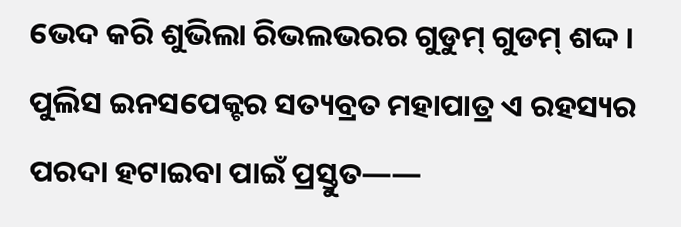ଭେଦ କରି ଶୁଭିଲା ରିଭଲଭରର ଗୁଡୁମ୍ ଗୁଡମ୍ ଶଦ୍ଦ । ପୁଲିସ ଇନସପେକ୍ଟର ସତ୍ୟବ୍ରତ ମହାପାତ୍ର ଏ ରହସ୍ୟର ପରଦା ହଟାଇବା ପାଇଁ ପ୍ରସ୍ତୁତ——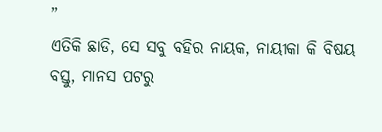”
ଏତିକି ଛାଡି, ସେ ସବୁ ବହିର ନାୟକ, ନାୟୀକା କି ବିଷୟ ବସ୍ତୁ, ମାନସ ପଟରୁ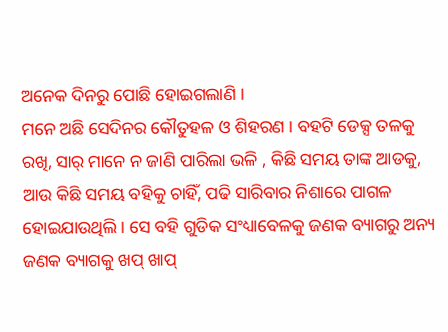ଅନେକ ଦିନରୁ ପୋଛି ହୋଇଗଲାଣି ।
ମନେ ଅଛି ସେଦିନର କୌତୁହଳ ଓ ଶିହରଣ । ବହଟି ଡେକ୍ସ ତଳକୁ ରଖି, ସାର୍ ମାନେ ନ ଜାଣି ପାରିଲା ଭଳି , କିଛି ସମୟ ତାଙ୍କ ଆଡକୁ, ଆଉ କିଛି ସମୟ ବହିକୁ ଚାହିଁ, ପଢି ସାରିବାର ନିଶାରେ ପାଗଳ ହୋଇଯାଉଥିଲି। ସେ ବହି ଗୁଡିକ ସଂଧ୍ୟାବେଳକୁ ଜଣକ ବ୍ୟାଗରୁ ଅନ୍ୟ ଜଣକ ବ୍ୟାଗକୁ ଖପ୍ ଖାପ୍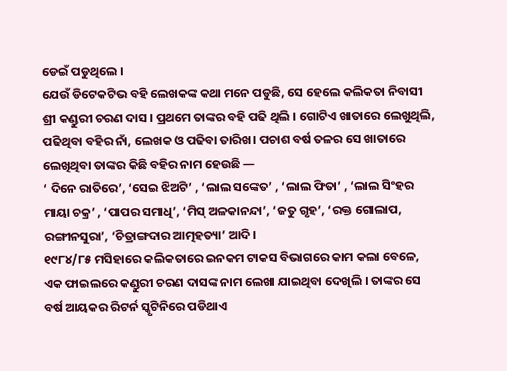ଡେଇଁ ପଡୁଥିଲେ ।
ଯେଉଁ ଡିଟେକଟିଭ ବହି ଲେଖକଙ୍କ କଥା ମନେ ପଡୁଛି, ସେ ହେଲେ କଲିକତା ନିବାସୀ ଶ୍ରୀ କଣ୍ଡୁରୀ ଚରଣ ଦାସ । ପ୍ରଥମେ ତାଙ୍କର ବହି ପଢି ଥିଲି । ଗୋଟିଏ ଖାତାରେ ଲେଖୁଥିଲି, ପଢିଥିବା ବହିର ନାଁ, ଲେଖକ ଓ ପଢିବା ତାରିଖ। ପଚାଶ ବର୍ଷ ତଳର ସେ ଖାତାରେ ଲେଖିଥିବା ତାଙ୍କର କିଛି ବହିର ନାମ ହେଉଛି —
‘ ଦିନେ ରାତିରେ’, ‘ସେଇ ଝିଅଟି’ , ‘ଲାଲ ସଙ୍କେତ’ , ‘ଲାଲ ଫିତା’ , ‘ଲାଲ ସିଂହର ମାୟା ଚକ୍ର’ , ‘ପାପର ସମାଧି’, ‘ମିସ୍ ଅଳକାନନ୍ଦା’, ‘ଜତୁ ଗୃହ’, ‘ରକ୍ତ ଗୋଲାପ, ରଙ୍ଗୀନସୁରା’, ‘ଚିତ୍ରାଙ୍ଗଦାର ଆତ୍ମହତ୍ୟା’ ଆଦି।
୧୯୮୪/୮୫ ମସିହାରେ କଲିକତାରେ ଇନକମ ଟାକସ ବିଭାଗରେ କାମ କଲା ବେଳେ, ଏକ ଫାଇଲରେ କଣ୍ଡୁରୀ ଚରଣ ଦାସଙ୍କ ନାମ ଲେଖା ଯାଇଥିବା ଦେଖିଲି । ତାଙ୍କର ସେ ବର୍ଷ ଆୟକର ରିଟର୍ନ ସ୍କୃଟିନିରେ ପଡିଥାଏ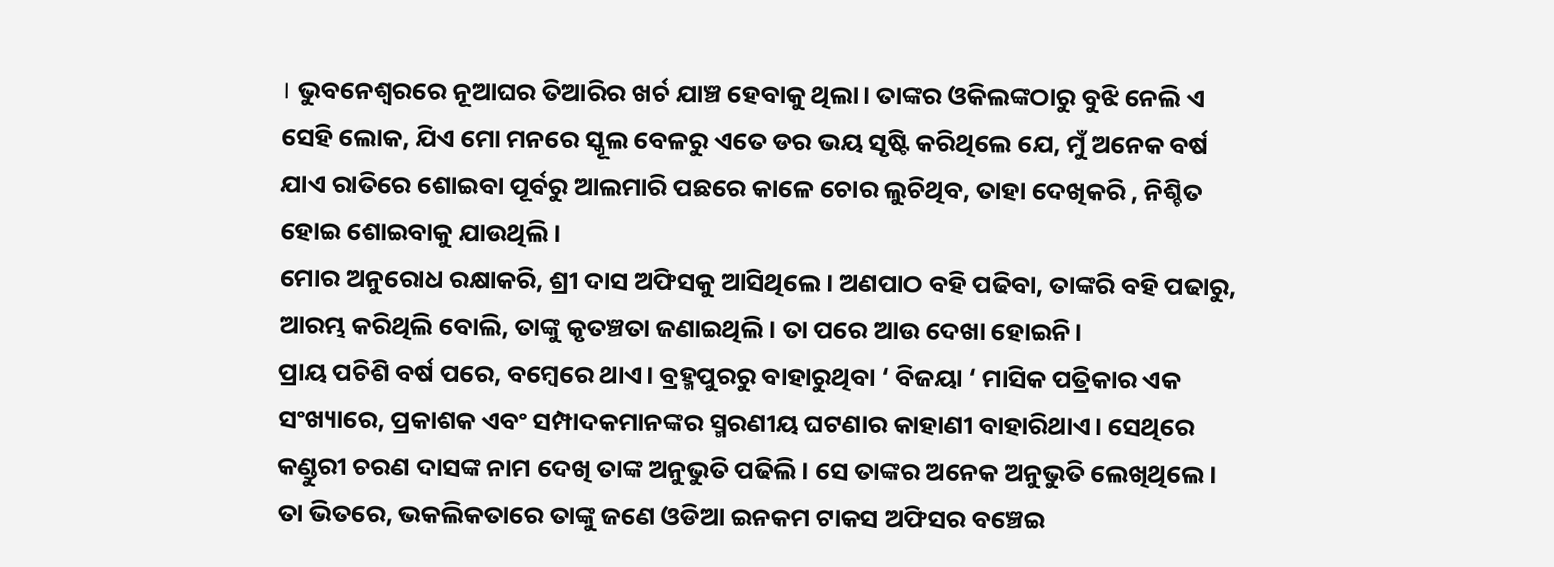। ଭୁବନେଶ୍ୱରରେ ନୂଆଘର ତିଆରିର ଖର୍ଚ ଯାଞ୍ଚ ହେବାକୁ ଥିଲା। ତାଙ୍କର ଓକିଲଙ୍କଠାରୁ ବୁଝି ନେଲି ଏ ସେହି ଲୋକ, ଯିଏ ମୋ ମନରେ ସ୍କୂଲ ବେଳରୁ ଏତେ ଡର ଭୟ ସୃଷ୍ଟି କରିଥିଲେ ଯେ, ମୁଁ ଅନେକ ବର୍ଷ ଯାଏ ରାତିରେ ଶୋଇବା ପୂର୍ବରୁ ଆଲମାରି ପଛରେ କାଳେ ଚୋର ଲୁଚିଥିବ, ତାହା ଦେଖିକରି , ନିଶ୍ଚିତ ହୋଇ ଶୋଇବାକୁ ଯାଉଥିଲି।
ମୋର ଅନୁରୋଧ ରକ୍ଷାକରି, ଶ୍ରୀ ଦାସ ଅଫିସକୁ ଆସିଥିଲେ। ଅଣପାଠ ବହି ପଢିବା, ତାଙ୍କରି ବହି ପଢାରୁ, ଆରମ୍ଭ କରିଥିଲି ବୋଲି, ତାଙ୍କୁ କୃତଞ୍ଚତା ଜଣାଇଥିଲି। ତା ପରେ ଆଉ ଦେଖା ହୋଇନି।
ପ୍ରାୟ ପଚିଶି ବର୍ଷ ପରେ, ବମ୍ବେରେ ଥାଏ। ବ୍ରହ୍ମପୁରରୁ ବାହାରୁଥିବା ‘ ବିଜୟା ‘ ମାସିକ ପତ୍ରିକାର ଏକ ସଂଖ୍ୟାରେ, ପ୍ରକାଶକ ଏବଂ ସମ୍ପାଦକମାନଙ୍କର ସ୍ମରଣୀୟ ଘଟଣାର କାହାଣୀ ବାହାରିଥାଏ। ସେଥିରେ କଣ୍ଡୁରୀ ଚରଣ ଦାସଙ୍କ ନାମ ଦେଖି ତାଙ୍କ ଅନୁଭୁତି ପଢିଲି। ସେ ତାଙ୍କର ଅନେକ ଅନୁଭୁତି ଲେଖିଥିଲେ। ତା ଭିତରେ, ଭକଲିକତାରେ ତାଙ୍କୁ ଜଣେ ଓଡିଆ ଇନକମ ଟାକସ ଅଫିସର ବଞ୍ଚେଇ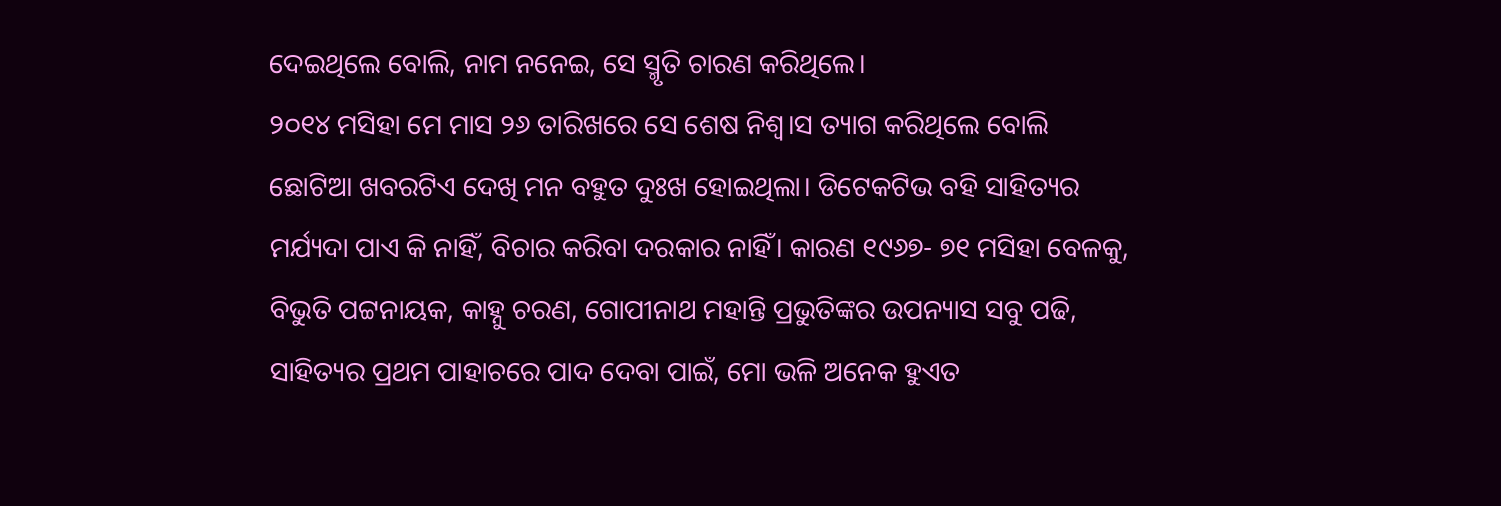ଦେଇଥିଲେ ବୋଲି, ନାମ ନନେଇ, ସେ ସ୍ମୃତି ଚାରଣ କରିଥିଲେ।
୨୦୧୪ ମସିହା ମେ ମାସ ୨୬ ତାରିଖରେ ସେ ଶେଷ ନିଶ୍ୱ।ସ ତ୍ୟାଗ କରିଥିଲେ ବୋଲି ଛୋଟିଆ ଖବରଟିଏ ଦେଖି ମନ ବହୁତ ଦୁଃଖ ହୋଇଥିଲା। ଡିଟେକଟିଭ ବହି ସାହିତ୍ୟର ମର୍ଯ୍ୟଦା ପାଏ କି ନାହିଁ, ବିଚାର କରିବା ଦରକାର ନାହିଁ। କାରଣ ୧୯୬୭- ୭୧ ମସିହା ବେଳକୁ, ବିଭୁତି ପଟ୍ଟନାୟକ, କାହ୍ନୁ ଚରଣ, ଗୋପୀନାଥ ମହାନ୍ତି ପ୍ରଭୁତିଙ୍କର ଉପନ୍ୟାସ ସବୁ ପଢି, ସାହିତ୍ୟର ପ୍ରଥମ ପାହାଚରେ ପାଦ ଦେବା ପାଇଁ, ମୋ ଭଳି ଅନେକ ହୁଏତ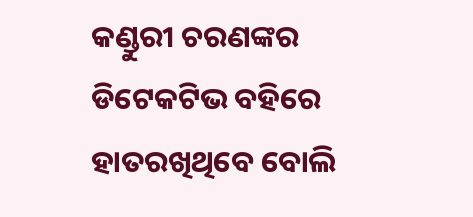କଣ୍ଡୁରୀ ଚରଣଙ୍କର ଡିଟେକଟିଭ ବହିରେ ହାତରଖିଥିବେ ବୋଲି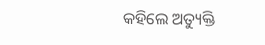କହିଲେ ଅତ୍ୟୁକ୍ତି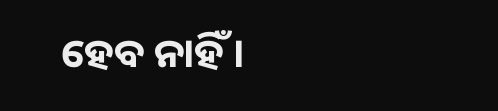ହେବ ନାହିଁ ।